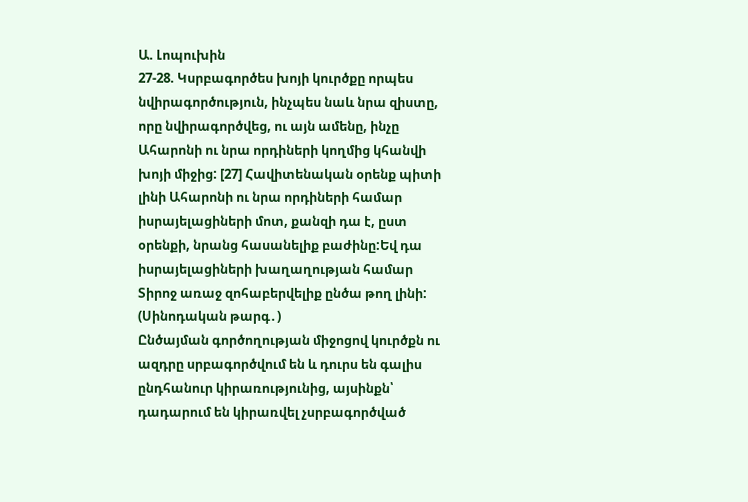Ա. Լոպուխին
27-28. Կսրբագործես խոյի կուրծքը որպես նվիրագործություն, ինչպես նաև նրա զիստը, որը նվիրագործվեց, ու այն ամենը, ինչը Ահարոնի ու նրա որդիների կողմից կհանվի խոյի միջից: [27] Հավիտենական օրենք պիտի լինի Ահարոնի ու նրա որդիների համար իսրայելացիների մոտ, քանզի դա է, ըստ օրենքի, նրանց հասանելիք բաժինը:Եվ դա իսրայելացիների խաղաղության համար Տիրոջ առաջ զոհաբերվելիք ընծա թող լինի: (Սինոդական թարգ․)
Ընծայման գործողության միջոցով կուրծքն ու ազդրը սրբագործվում են և դուրս են գալիս ընդհանուր կիրառությունից, այսինքն՝ դադարում են կիրառվել չսրբագործված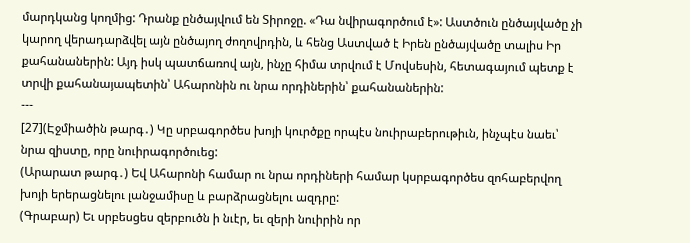մարդկանց կողմից: Դրանք ընծայվում են Տիրոջը. «Դա նվիրագործում է»: Աստծուն ընծայվածը չի կարող վերադարձվել այն ընծայող ժողովրդին, և հենց Աստված է Իրեն ընծայվածը տալիս Իր քահանաներին: Այդ իսկ պատճառով այն, ինչը հիմա տրվում է Մովսեսին, հետագայում պետք է տրվի քահանայապետին՝ Ահարոնին ու նրա որդիներին՝ քահանաներին:
---
[27](Էջմիածին թարգ․) Կը սրբագործես խոյի կուրծքը որպէս նուիրաբերութիւն, ինչպէս նաեւ՝ նրա զիստը, որը նուիրագործուեց:
(Արարատ թարգ․) Եվ Ահարոնի համար ու նրա որդիների համար կսրբագործես զոհաբերվող խոյի երերացնելու լանջամիսը և բարձրացնելու ազդրը:
(Գրաբար) Եւ սրբեսցես զերբուծն ի նւէր, եւ զերի նուիրին որ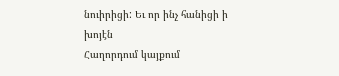նուիրիցի: Եւ որ ինչ հանիցի ի խոյէն
Հաղորդում կայքում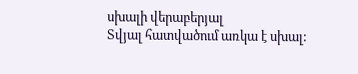սխալի վերաբերյալ
Տվյալ հատվածում առկա է սխալ: